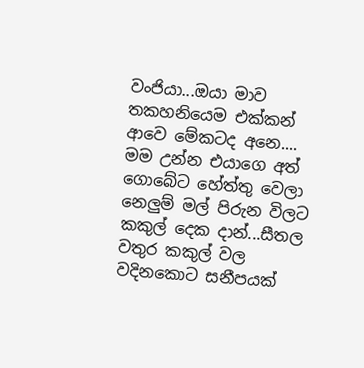වංජියා...ඔයා මාව තකහනියෙම එක්කන් ආවෙ මේකටද අනෙ....
මම උන්න එයාගෙ අත් ගොබේට හේත්තු වෙලා නෙලුම් මල් පිරුන විලට කකුල් දෙක දාන්...සීතල වතුර කකුල් වල වදිනකොට සනීපයක්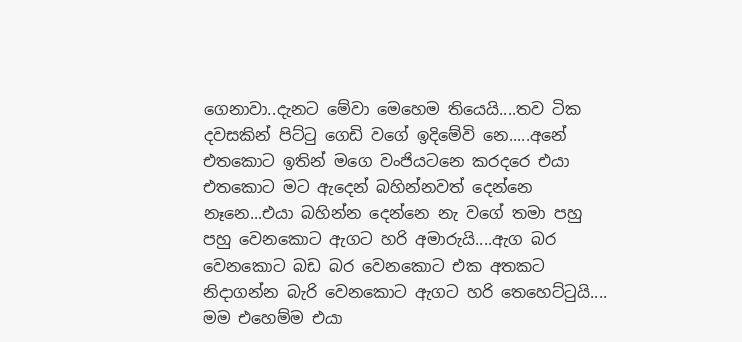ගෙනාවා..දැනට මේවා මෙහෙම තියෙයි....තව ටික දවසකින් පිට්ටු ගෙඩි වගේ ඉදිමේවි නෙ.....අනේ එතකොට ඉතින් මගෙ වංජියටනෙ කරදරෙ එයා එතකොට මට ඇදෙන් බහින්නවත් දෙන්නෙ නෑනෙ...එයා බහින්න දෙන්නෙ නැ වගේ තමා පහු පහු වෙනකොට ඇගට හරි අමාරුයි....ඇග බර වෙනකොට බඩ බර වෙනකොට එක අතකට නිදාගන්න බැරි වෙනකොට ඇගට හරි තෙහෙට්ටුයි....
මම එහෙම්ම එයා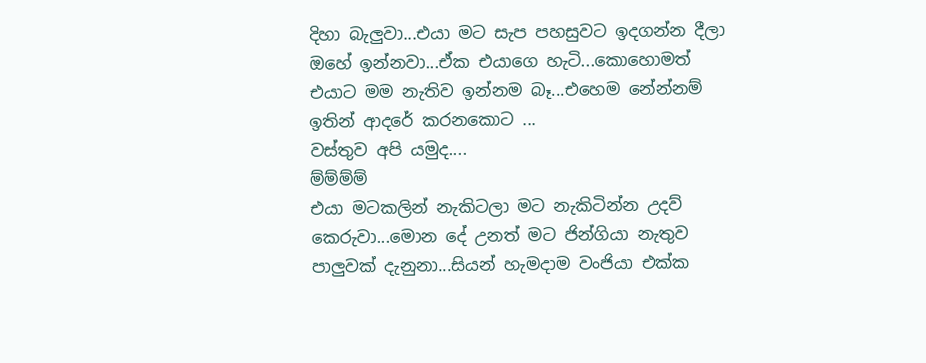දිහා බැලුවා...එයා මට සැප පහසුවට ඉදගන්න දීලා ඔහේ ඉන්නවා...ඒක එයාගෙ හැටි...කොහොමත් එයාට මම නැතිව ඉන්නම බෑ...එහෙම නේන්නම් ඉතින් ආදරේ කරනකොට ...
වස්තුව අපි යමුද....
ම්ම්ම්ම්
එයා මටකලින් නැකිටලා මට නැකිටින්න උදව් කෙරුවා...මොන දේ උනත් මට ජින්ගියා නැතුව පාලුවක් දැනුනා...සියන් හැමදාම වංජියා එක්ක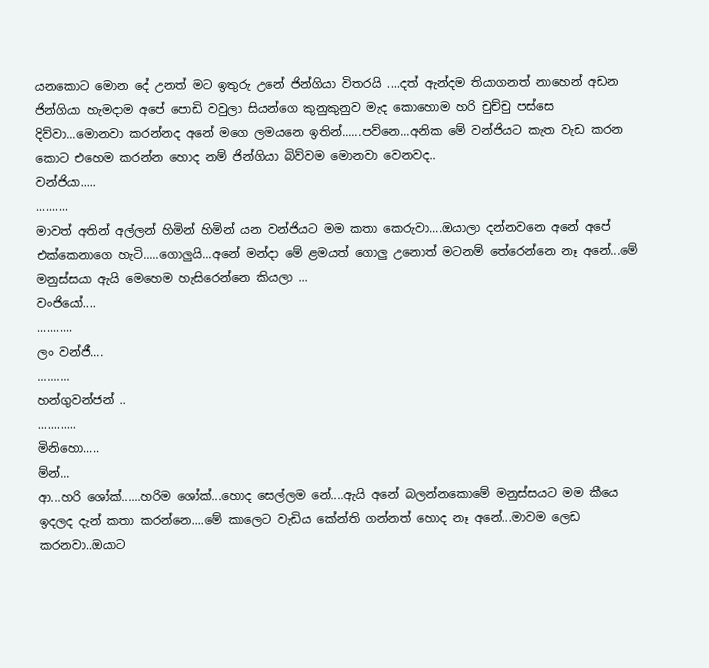යනකොට මොන දේ උනත් මට ඉතුරු උනේ ජින්ගියා විතරයි ....දත් ඇන්දම තියාගනත් නාහෙන් අඩන ජින්ගියා හැමදාම අපේ පොඩි වවුලා සියන්ගෙ කුනුකුනුව මැද කොහොම හරි චුච්චු පස්සෙ දිව්වා...මොනවා කරන්නද අනේ මගෙ ලමයනෙ ඉතින්......පව්නෙ...අනික මේ වන්ජියට කැත වැඩ කරන කොට එහෙම කරන්න හොද නම් ජින්ගියා බිව්වම මොනවා වෙනවද..
වන්ජියා.....
..........
මාවත් අතින් අල්ලන් හිමින් හිමින් යන වන්ජියට මම කතා කෙරුවා....ඔයාලා දන්නවනෙ අනේ අපේ එක්කෙනාගෙ හැටි.....ගොලුයි...අනේ මන්දා මේ ළමයත් ගොලු උනොත් මටනම් තේරෙන්නෙ නෑ අනේ...මේ මනුස්සයා ඇයි මෙහෙම හැසිරෙන්නෙ කියලා ...
වංජියෝ....
...........
ලං වන්ජී....
..........
හන්ගුවන්ජන් ..
............
මිනිහො.....
ම්න්...
ආ...හරි ශෝක්......හරිම ශෝක්...හොද සෙල්ලම නේ....ඇයි අනේ බලන්නකොමේ මනුස්සයට මම කීයෙ ඉදලද දැන් කතා කරන්නෙ....මේ කාලෙට වැඩිය කේන්ති ගන්නත් හොද නෑ අනේ...මාවම ලෙඩ කරනවා..ඔයාට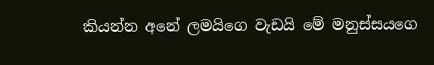කියන්න අනේ ලමයිගෙ වැඩයි මේ මනුස්සයගෙ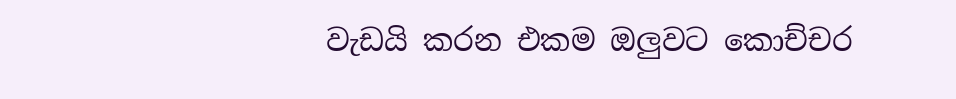වැඩයි කරන එකම ඔලුවට කොච්චර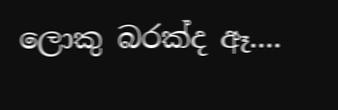ලොකු බරක්ද ඈ....